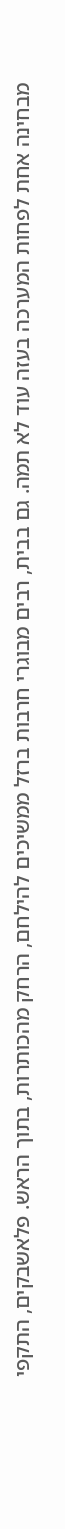מבחינה אחת לפחות המערכה בעזה עוד לא תמה. גם בבית, רבים מבוגרי חרבות ברזל ממשיכים להילחם, הרחק מהכותרות, בתוך הראש. פלאשבקים, התקפי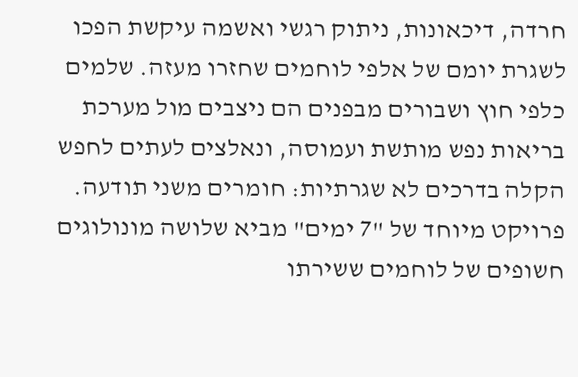חרדה, דיכאונות, ניתוק רגשי ואשמה עיקשת הפכו לשגרת יומם של אלפי לוחמים שחזרו מעזה. שלמים כלפי חוץ ושבורים מבפנים הם ניצבים מול מערכת בריאות נפש מותשת ועמוסה, ונאלצים לעתים לחפש הקלה בדרכים לא שגרתיות: חומרים משני תודעה. פרויקט מיוחד של "7 ימים" מביא שלושה מונולוגים חשופים של לוחמים ששירתו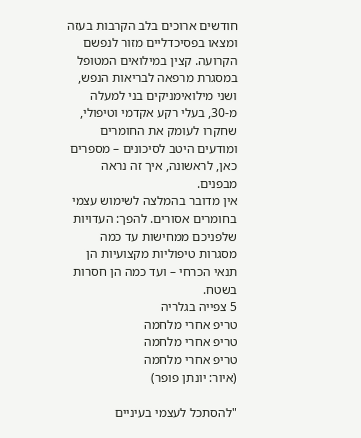חודשים ארוכים בלב הקרבות בעזה ומצאו בפסיכדליים מזור לנפשם הקרועה. קצין במילואים המטופל במסגרת מרפאה לבריאות הנפש, ושני מילואימניקים בני למעלה מ-30, בעלי רקע אקדמי וטיפולי, שחקרו לעומק את החומרים ומודעים היטב לסיכונים – מספרים כאן, לראשונה, איך זה נראה מבפנים.
אין מדובר בהמלצה לשימוש עצמי בחומרים אסורים. להפך: העדויות שלפניכם ממחישות עד כמה מסגרות טיפוליות מקצועיות הן תנאי הכרחי – ועד כמה הן חסרות בשטח.
5 צפייה בגלריה
טריפ אחרי מלחמה
טריפ אחרי מלחמה
טריפ אחרי מלחמה
(איור: יונתן פופר)

"להסתכל לעצמי בעיניים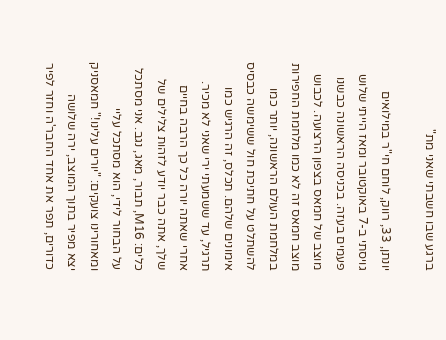ברגע שבו חשבתי שאני מת"

יונתן, 33, רווק, לוחם חי"ר במילואים
גויסתי ב-7 באוקטובר ומאז הייתי שלוש פעמים בעזה. בכניסה הראשונה כבשנו מוצב של חמאס בצפון הרצועה. לכבוש מוצב חמאס זה לא כמו מלחמת החפירות במלחמת העולם הראשונה, יותר כמו להשתלט על חתיכת חול ששימשה כבסיס אימונים שלהם. תכלס, זה הרגיש כמו תרגיל, עד ששמעתי ירי שאני לא מכיר.
אחרי שאתה יורה כל כך הרבה בחיים שלך, אתה כבר יודע לזהות צלילים של כלים: M16, תבור, מאג, נגב. אני מסתכל על הבחור לידי, הוא מסתכל עליי ומאחורינו צועקים: "יורים עלינו!" חמאסניק יצא מפיר בתוך המוצב, ירה שלושה כדורים, תפר את אחד החבר'ה וחזר לפיר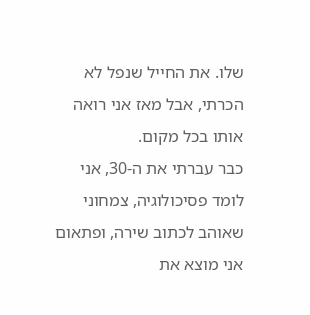שלו. את החייל שנפל לא הכרתי, אבל מאז אני רואה אותו בכל מקום.
כבר עברתי את ה-30, אני לומד פסיכולוגיה, צמחוני שאוהב לכתוב שירה, ופתאום אני מוצא את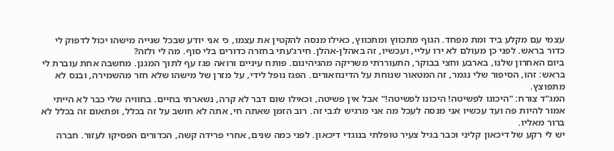עצמי עם מקלע ביד ומת מפחד. הגוף מתכווץ ומתכווץ, כאילו מנסה להקטין את עצמו, כי אני יודע שבכל שנייה מישהו יכול לדפוק לי כדור בראש. לפני כן מעולם לא ירו עליי, ועכשיו, זה באהלן-אהלן. חירג'עתי בחזרה כדורים בלי סוף. מה לי ולזה?
ביום האחרון שלנו, בארבע וחצי בבוקר, התעוררתי משריקה מהגיהינום. פותח עיניים ורואה פגז עף לתוך המגנן. מחשבה אחת עוברת לי בראש: זהו, הסיפור שלי נגמר, זה המטאור שנוחת על הדינוזאורים. הפגז נופל לידי, על מזרן של מישהו שלא חזר מהשמירה, ובנס לא מתפוצץ.
המג"ד צורח: "היכונו לפשיטה! היכונו לפשיטה!" אבל אין פשיטה, וכאילו שום דבר לא קרה, נשארתי בחיים. בחוויה שלי כבר לא הייתי אמור להיות פה ועד עכשיו אני מנסה לעכל מה אני מרגיש לגבי זה. רוב הזמן שאתה חי, אתה לא חושב על זה בכלל, ופתאום זה בכלל לא ברור מאליו.
יש לי רקע של דיכאון קליני וכבר בגיל צעיר טופלתי בנוגדי דיכאון. לפני כמה שנים, אחרי פרידה קשה, הכדורים הפסיקו לעזור. חברה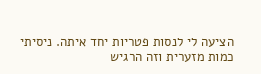הציעה לי לנסות פטריות יחד איתה. ניסיתי כמות מזערית וזה הרגיש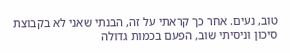טוב, נעים. אחר כך קראתי על זה, הבנתי שאני לא בקבוצת סיכון וניסיתי שוב, הפעם בכמות גדולה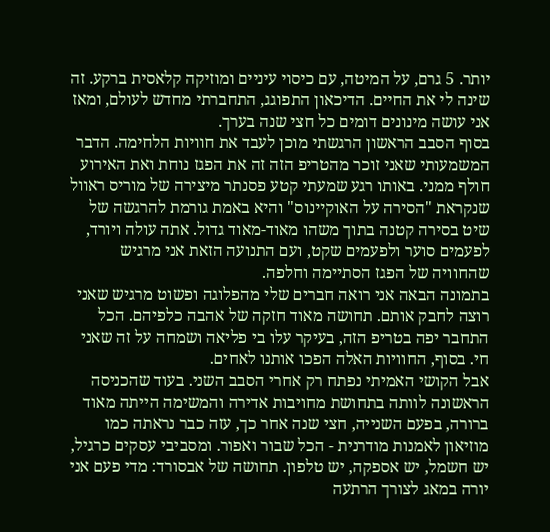יותר. 5 גרם, על המיטה, עם כיסוי עיניים ומוזיקה קלאסית ברקע. זה שינה לי את החיים. הדיכאון התפוגג, התחברתי מחדש לעולם, ומאז אני עושה מינונים דומים כל חצי שנה בערך.
בסוף הסבב הראשון הרגשתי מוכן לעבד את חוויות הלחימה. הדבר המשמעותי שאני זוכר מהטריפ הזה זה את הפגז נוחת ואת האירוע חולף ממני. באותו רגע שמעתי קטע פסנתר מיצירה של מוריס ראוול שנקראת "הסירה על האוקיינוס" והיא באמת גורמת להרגשה של שיט בסירה קטנה בתוך משהו מאוד-מאוד גדול. אתה עולה ויורד, לפעמים סוער ולפעמים שקט, ועם התנועה הזאת אני מרגיש שהחוויה של הפגז הסתיימה וחלפה.
בתמונה הבאה אני רואה חברים שלי מהפלוגה ופשוט מרגיש שאני רוצה לחבק אותם. תחושה מאוד חזקה של אהבה כלפיהם. הכל התחבר יפה בטריפ הזה, בעיקר עלו בי פליאה ושמחה על זה שאני חי. בסוף, החוויות האלה הפכו אותנו לאחים.
אבל הקושי האמיתי נפתח רק אחרי הסבב השני. בעוד שהכניסה הראשונה לוותה בתחושת מחויבות אדירה והמשימה הייתה מאוד ברורה, בפעם השנייה, חצי שנה אחר כך, עזה כבר נראתה כמו מוזיאון לאמנות מודרנית - הכל שבור ואפור. ומסביבי עסקים כרגיל, יש חשמל, יש אספקה, יש טלפון. תחושה של אבסורד: מדי פעם אני יורה במאג לצורך הרתעה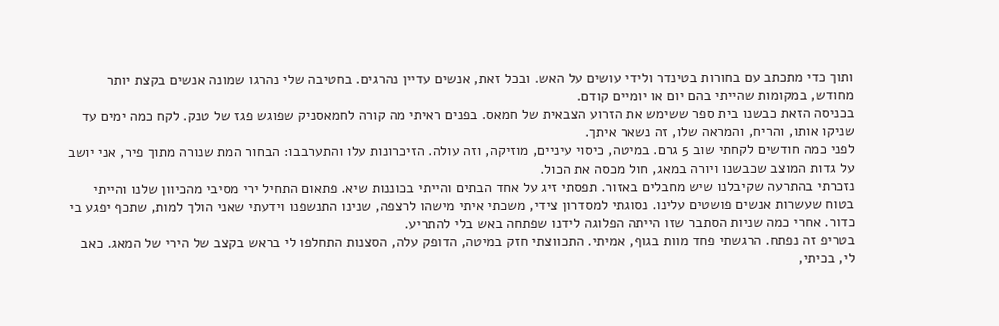ותוך כדי מתכתב עם בחורות בטינדר ולידי עושים על האש. ובכל זאת, אנשים עדיין נהרגים. בחטיבה שלי נהרגו שמונה אנשים בקצת יותר מחודש, במקומות שהייתי בהם יום או יומיים קודם.
בכניסה הזאת כבשנו בית ספר ששימש את הזרוע הצבאית של חמאס. בפנים ראיתי מה קורה לחמאסניק שפוגש פגז של טנק. לקח כמה ימים עד שניקו אותו, והריח, והמראה שלו, זה נשאר איתך.
לפני כמה חודשים לקחתי שוב 5 גרם. במיטה, כיסוי עיניים, מוזיקה, וזה עולה. הזיכרונות עלו והתערבבו: הבחור המת שנורה מתוך פיר, אני יושב על גדות המוצב שכבשנו ויורה במאג, חול מכסה את הכול.
נזכרתי בהתרעה שקיבלנו שיש מחבלים באזור. תפסתי זיג על אחד הבתים והייתי בכוננות שיא. פתאום התחיל ירי מסיבי מהכיוון שלנו והייתי בטוח שעשרות אנשים פושטים עלינו. נסוגתי למסדרון צידי, משכתי איתי מישהו לרצפה, שנינו התנשפנו וידעתי שאני הולך למות, שתכף יפגע בי כדור. אחרי כמה שניות הסתבר שזו הייתה הפלוגה לידנו שפתחה באש בלי להתריע.
בטריפ זה נפתח. הרגשתי פחד מוות בגוף, אמיתי. התכווצתי חזק במיטה, הדופק עלה, הסצנות התחלפו לי בראש בקצב של הירי של המאג. כאב לי, בכיתי,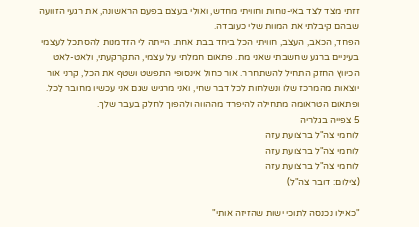זזתי מצד לצד באי-נוחות וחוויתי מחדש, ואולי בעצם בפעם הראשונה, את רגעי הזוועה שבהם קיבלתי את המוות שלי כעובדה.
הפחד, הכאב, העצב, חוויתי הכל ביחד בבת אחת. הייתה לי הזדמנות להסתכל לעצמי בעיניים ברגע שחשבתי שאני מת. פתאום חמלתי על עצמי, התקרקעתי, ולאט-לאט הכיווץ החזק התחיל להשתחרר. אור כחול אינסופי התפשט ושטף את הכל, קרני אור יוצאות מהמרכז שלו ונשלחות לכל דבר שחי, ואני מרגיש שגם אני עכשיו מחובר לַכל. ופתאום הטראומה מתחילה להיפרד מההווה ולהפוך לחלק בעבר שלך.
5 צפייה בגלריה
לוחמי צה"ל ברצועת עזה
לוחמי צה"ל ברצועת עזה
לוחמי צה"ל ברצועת עזה
(צילום: דובר צה"ל)

"כאילו נכנסה לתוכי ישות שהזיזה אותי"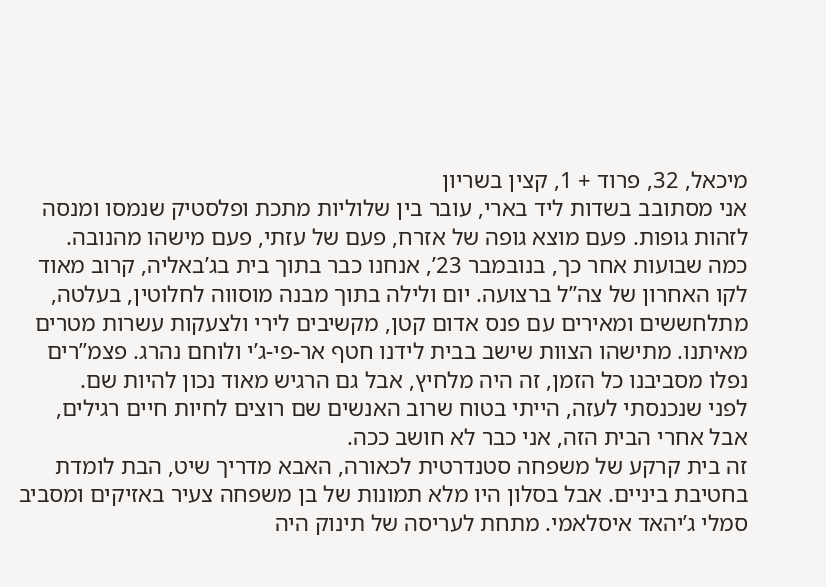מיכאל, 32, פרוד + 1, קצין בשריון
אני מסתובב בשדות ליד בארי, עובר בין שלוליות מתכת ופלסטיק שנמסו ומנסה לזהות גופות. פעם מוצא גופה של אזרח, פעם של עזתי, פעם מישהו מהנובה.
כמה שבועות אחר כך, בנובמבר 23’, אנחנו כבר בתוך בית בג’באליה, קרוב מאוד לקו האחרון של צה”ל ברצועה. יום ולילה בתוך מבנה מוסווה לחלוטין, בעלטה, מתלחששים ומאירים עם פנס אדום קטן, מקשיבים לירי ולצעקות עשרות מטרים מאיתנו. מתישהו הצוות שישב בבית לידנו חטף אר-פי-ג’י ולוחם נהרג. פצמ”רים נפלו מסביבנו כל הזמן, זה היה מלחיץ, אבל גם הרגיש מאוד נכון להיות שם.
לפני שנכנסתי לעזה, הייתי בטוח שרוב האנשים שם רוצים לחיות חיים רגילים, אבל אחרי הבית הזה, אני כבר לא חושב ככה.
זה בית קרקע של משפחה סטנדרטית לכאורה, האבא מדריך שיט, הבת לומדת בחטיבת ביניים. אבל בסלון היו מלא תמונות של בן משפחה צעיר באזיקים ומסביב סמלי ג’יהאד איסלאמי. מתחת לעריסה של תינוק היה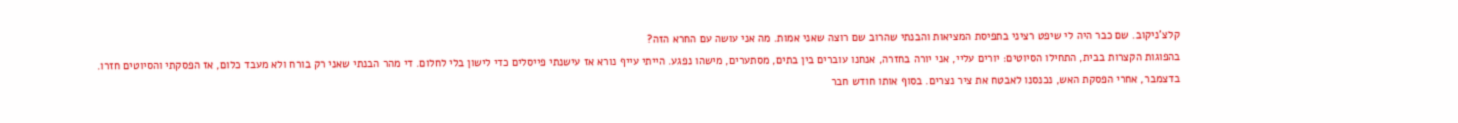קלצ’ניקוב. שם כבר היה לי שיפט רציני בתפיסת המציאות והבנתי שהרוב שם רוצה שאני אמות. מה אני עושה עם החרא הזה?
בהפוגות הקצרות בבית, התחילו הסיוטים: יורים עליי, אני יורה בחזרה, אנחנו עוברים בין בתים, מסתערים, מישהו נפגע. הייתי עייף נורא אז עישנתי פייסלים כדי לישון בלי לחלום. די מהר הבנתי שאני רק בורח ולא מעבד כלום, אז הפסקתי והסיוטים חזרו.
בדצמבר, אחרי הפסקת האש, נכנסנו לאבטח את ציר נצרים. בסוף אותו חודש חבר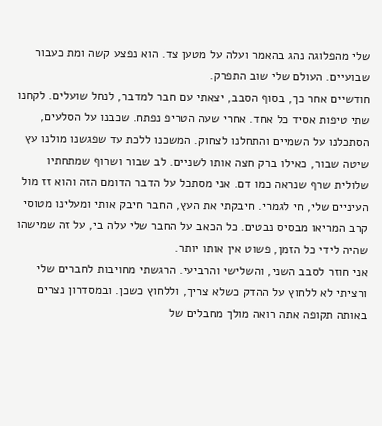שלי מהפלוגה נהג בהאמר ועלה על מטען צד. הוא נפצע קשה ומת כעבור שבועיים. העולם שלי שוב התפרק.
חודשיים אחר כך, בסוף הסבב, יצאתי עם חבר למדבר, לנחל שועלים. לקחנו שתי טיפות אסיד כל אחד. אחרי שעה הטריפ נפתח. שכבנו על הסלעים, הסתכלנו על השמיים והתחלנו לצחוק. המשכנו ללכת עד שפגשנו מולנו עץ שיטה שבור, כאילו ברק חצה אותו לשניים. לב שבור ושרוף שמתחתיו שלולית שרף שנראה כמו דם. אני מסתכל על הדבר הדומם הזה והוא זז מול העיניים שלי, חי לגמרי. חיבקתי את העץ, החבר חיבק אותי ומעלינו מטוסי קרב המריאו מבסיס נבטים. כל הכאב על החבר שלי עלה בי, על זה שמישהו שהיה לידי כל הזמן, פשוט אין אותו יותר.
אני חוזר לסבב השני, והשלישי והרביעי. הרגשתי מחויבות לחברים שלי ורציתי לא ללחוץ על ההדק כשלא צריך, וללחוץ כשכן. ובמסדרון נצרים באותה תקופה אתה רואה מולך מחבלים של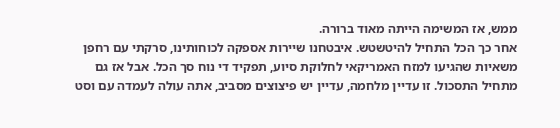ממש, אז המשימה הייתה מאוד ברורה.
אחר כך הכל התחיל להיטשטש. איבטחנו שיירות אספקה לכוחותינו, סרקתי עם רחפן משאיות שהגיעו למזח האמריקאי לחלוקת סיוע, תפקיד די נוח סך הכל. אבל אז גם מתחיל התסכול. זו עדיין מלחמה, עדיין יש פיצוצים מסביב, אתה עולה לעמדה עם וסט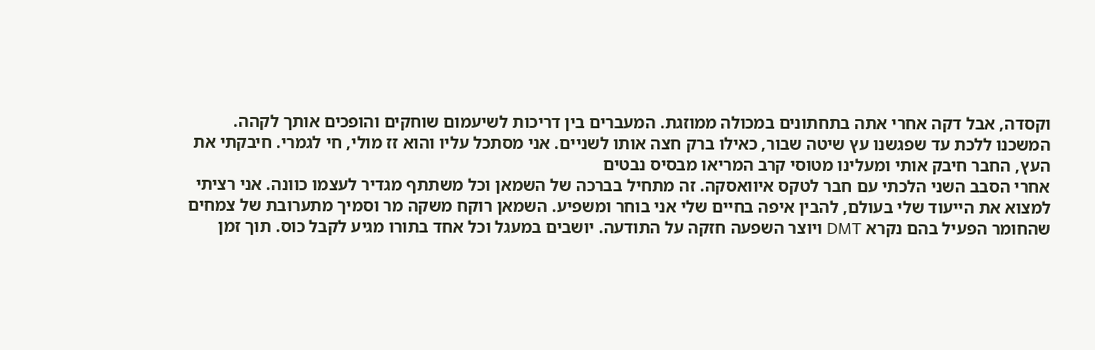וקסדה, אבל דקה אחרי אתה בתחתונים במכולה ממוזגת. המעברים בין דריכות לשיעמום שוחקים והופכים אותך לקהה.
המשכנו ללכת עד שפגשנו עץ שיטה שבור, כאילו ברק חצה אותו לשניים. אני מסתכל עליו והוא זז מולי, חי לגמרי. חיבקתי את העץ, החבר חיבק אותי ומעלינו מטוסי קרב המריאו מבסיס נבטים
אחרי הסבב השני הלכתי עם חבר לטקס איוואסקה. זה מתחיל בברכה של השמאן וכל משתתף מגדיר לעצמו כוונה. אני רציתי למצוא את הייעוד שלי בעולם, להבין איפה בחיים שלי אני בוחר ומשפיע. השמאן רוקח משקה מר וסמיך מתערובת של צמחים שהחומר הפעיל בהם נקרא DMT ויוצר השפעה חזקה על התודעה. יושבים במעגל וכל אחד בתורו מגיע לקבל כוס. תוך זמן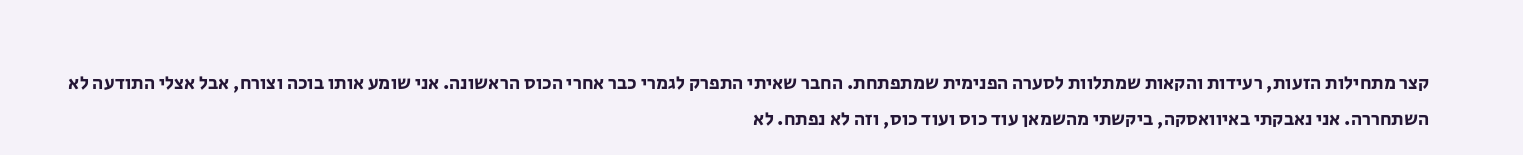קצר מתחילות הזעות, רעידות והקאות שמתלוות לסערה הפנימית שמתפתחת. החבר שאיתי התפרק לגמרי כבר אחרי הכוס הראשונה. אני שומע אותו בוכה וצורח, אבל אצלי התודעה לא השתחררה. אני נאבקתי באיוואסקה, ביקשתי מהשמאן עוד כוס ועוד כוס, וזה לא נפתח. לא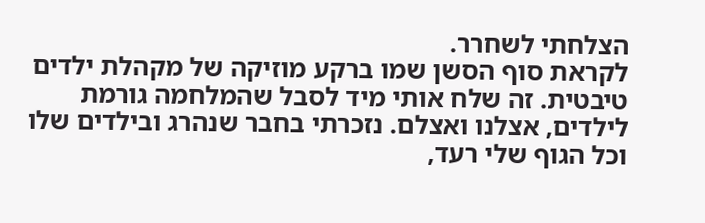הצלחתי לשחרר.
לקראת סוף הסשן שמו ברקע מוזיקה של מקהלת ילדים טיבטית. זה שלח אותי מיד לסבל שהמלחמה גורמת לילדים, אצלנו ואצלם. נזכרתי בחבר שנהרג ובילדים שלו וכל הגוף שלי רעד,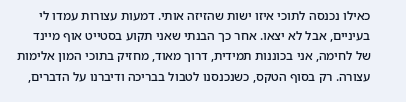כאילו נכנסה לתוכי איזו ישות שהזיזה אותי. דמעות עצורות עמדו לי בעיניים, אבל לא יצאו. אחר כך הבנתי שאני תקוע בסטייט אוף מיינד של לחימה, אני בכוננות תמידית, דרוך מאוד, מחזיק בתוכי המון אלימות עצורה. רק בסוף הטקס, כשנכנסנו לטבול בבריכה ודיברנו על הדברים,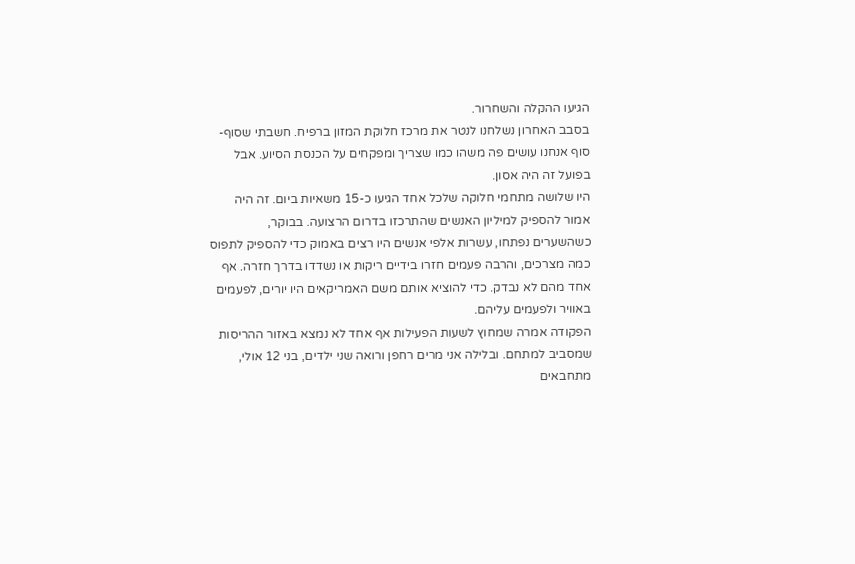הגיעו ההקלה והשחרור.
בסבב האחרון נשלחנו לנטר את מרכז חלוקת המזון ברפיח. חשבתי שסוף-סוף אנחנו עושים פה משהו כמו שצריך ומפקחים על הכנסת הסיוע. אבל בפועל זה היה אסון.
היו שלושה מתחמי חלוקה שלכל אחד הגיעו כ-15 משאיות ביום. זה היה אמור להספיק למיליון האנשים שהתרכזו בדרום הרצועה. בבוקר, כשהשערים נפתחו, עשרות אלפי אנשים היו רצים באמוק כדי להספיק לתפוס כמה מצרכים, והרבה פעמים חזרו בידיים ריקות או נשדדו בדרך חזרה. אף אחד מהם לא נבדק. כדי להוציא אותם משם האמריקאים היו יורים, לפעמים באוויר ולפעמים עליהם.
הפקודה אמרה שמחוץ לשעות הפעילות אף אחד לא נמצא באזור ההריסות שמסביב למתחם. ובלילה אני מרים רחפן ורואה שני ילדים, בני 12 אולי, מתחבאים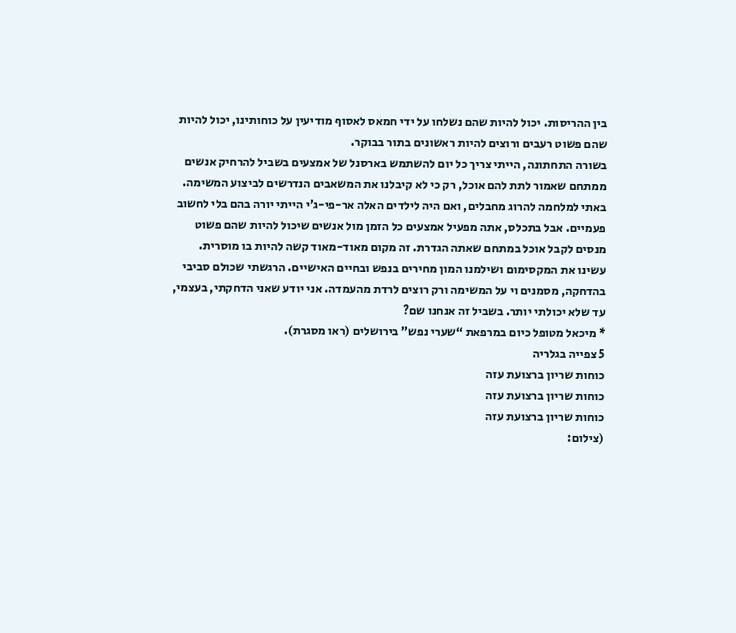בין ההריסות. יכול להיות שהם נשלחו על ידי חמאס לאסוף מודיעין על כוחותינו, יכול להיות שהם פשוט רעבים ורוצים להיות ראשונים בתור בבוקר.
בשורה התחתונה, הייתי צריך כל יום להשתמש בארסנל של אמצעים בשביל להרחיק אנשים ממתחם שאמור לתת להם אוכל, רק כי לא קיבלנו את המשאבים הנדרשים לביצוע המשימה. באתי למלחמה להרוג מחבלים, ואם היה לילדים האלה אר-פי-ג’י הייתי יורה בהם בלי לחשוב פעמיים. אבל בתכלס, אתה מפעיל אמצעים כל הזמן מול אנשים שיכול להיות שהם פשוט מנסים לקבל אוכל במתחם שאתה הגדרת. זה מקום מאוד-מאוד קשה להיות בו מוסרית. עשינו את המקסימום ושילמנו המון מחירים בנפש ובחיים האישיים. הרגשתי שכולם סביבי בהדחקה, מסמנים וי על המשימה ורק רוצים לרדת מהעמדה. אני יודע שאני הדחקתי, בעצמי, עד שלא יכולתי יותר. בשביל זה אנחנו שם?
* מיכאל מטופל כיום במרפאת “שערי נפש” בירושלים (ראו מסגרת).
5 צפייה בגלריה
כוחות שריון ברצועת עזה
כוחות שריון ברצועת עזה
כוחות שריון ברצועת עזה
(צילום: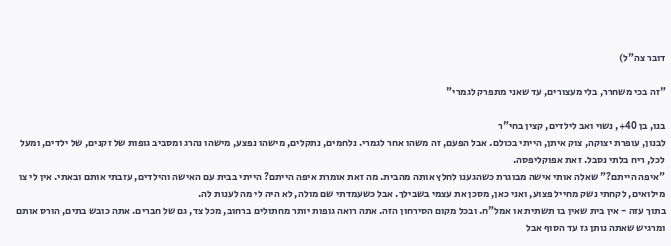דובר צה"ל)

"זה בכי משחרר, בלי מעצורים, עד שאני מתפרק לגמרי"

בנו, בן 40+, נשוי ואב לילדים, קצין בחי"ר
לבנון, עופרת יצוקה, צוק איתן, הייתי בכולם. אבל הפעם, זה משהו אחר לגמרי. נלחמים, נתקלים, מישהו נפצע, מישהו נהרג ומסביב גופות של זקנים, של ילדים, ומעל לכל, ריח בלתי נסבל. זאת אפוקליפסה.
"איפה הייתם?" שאלה אותי אישה מבוגרת כשהגענו לחלץ אותה מהבית. מה זאת אומרת איפה הייתם? הייתי בבית עם האישה והילדים, עזבתי אותם ובאתי. אין לי צו מילואים, לקחתי נשק מחייל פצוע, ואני כאן, מסכן את עצמי בשבילך. אבל כשעמדתי שם מולה, לא היה לי מה לענות לה.
בתוך עזה - אין בית שאין בו תשתית או אמל"ח. ובכל מקום הסירחון הזה. אתה רואה גופות יותר מחתולים ברחוב, מכל צד, גם של חברים. אתה כובש בתים, הורס אותם ומרגיש שאתה נותן גז עד הסוף אבל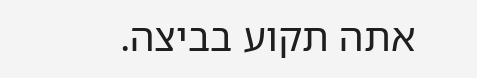אתה תקוע בביצה.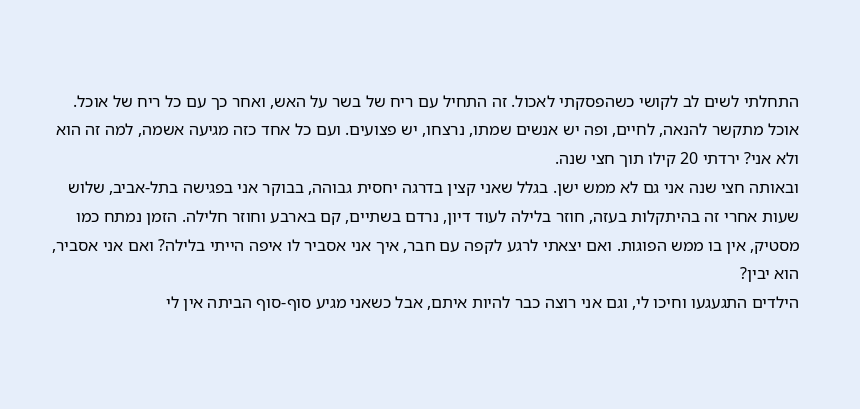התחלתי לשים לב לקושי כשהפסקתי לאכול. זה התחיל עם ריח של בשר על האש, ואחר כך עם כל ריח של אוכל. אוכל מתקשר להנאה, לחיים, ופה יש אנשים שמתו, נרצחו, יש פצועים. ועם כל אחד כזה מגיעה אשמה, למה זה הוא ולא אני? ירדתי 20 קילו תוך חצי שנה.
ובאותה חצי שנה אני גם לא ממש ישן. בגלל שאני קצין בדרגה יחסית גבוהה, בבוקר אני בפגישה בתל-אביב, שלוש שעות אחרי זה בהיתקלות בעזה, חוזר בלילה לעוד דיון, נרדם בשתיים, קם בארבע וחוזר חלילה. הזמן נמתח כמו מסטיק, אין בו ממש הפוגות. ואם יצאתי לרגע לקפה עם חבר, איך אני אסביר לו איפה הייתי בלילה? ואם אני אסביר, הוא יבין?
הילדים התגעגעו וחיכו לי, וגם אני רוצה כבר להיות איתם, אבל כשאני מגיע סוף-סוף הביתה אין לי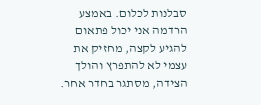סבלנות לכלום. באמצע הרדמה אני יכול פתאום להגיע לקצה, מחזיק את עצמי לא להתפרץ והולך הצידה, מסתגר בחדר אחר.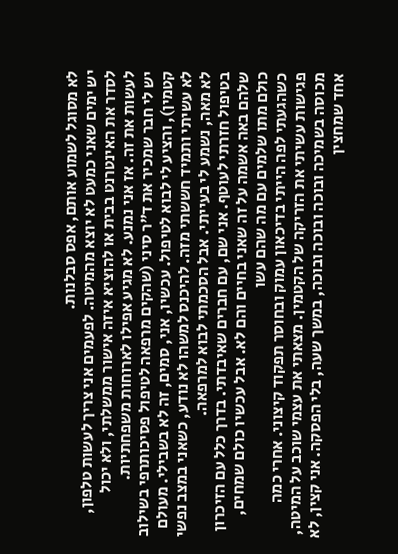לא מסוגל לשמוע אותם, אפס סבלנות.
יש ימים שאני כמעט לא יוצא מהמיטה. לפעמים אני צריך לעשות טלפון, לסדר את האינטרנט בבית או להוציא איזה אישור ממשלתי, ולא יכול לעשות את זה. אז אני נמנע. לא מגיע אפילו לארוחות משפחתיות.
יש לי חבר שמכיר את ד"ר סיני (שהקים מרפאה לטיפול פסיכותרפי בשילוב קטמין), והציע לי לבוא לטיפול. עכשיו, אני, סמים, זה לא בשבילי. מעולם לא עשיתי ותמיד חששתי מזה. להיכנס למשהו לא נודע, כשאני במצב נפשי לא מאה, נשמע לי בעייתי. אבל הסכמתי לבוא למרפאה.
בטיפול חזרתי לעוטף. אני שם, עם חברים שאיבדתי. בדרך כלל עם הזיכרון שלהם באה אשמה על זה שאני בחיים והם לא. אבל עכשיו כולם שמחים, כולם מתו שלמים עם מה שהם עשו
כשהגעתי לפה הייתי בדיכאון עמוק ובחוסר תפקוד קיצוני. אחרי כמה פגישות עשיתי את הזריקה של הקטמין. מצאתי את עצמי שוכב על המיטה, מכוסה בשמיכה ובוכה ובוכה ובוכה, במשך שעה, בלי הפסקה. אני קצין, לא אחד שמחצין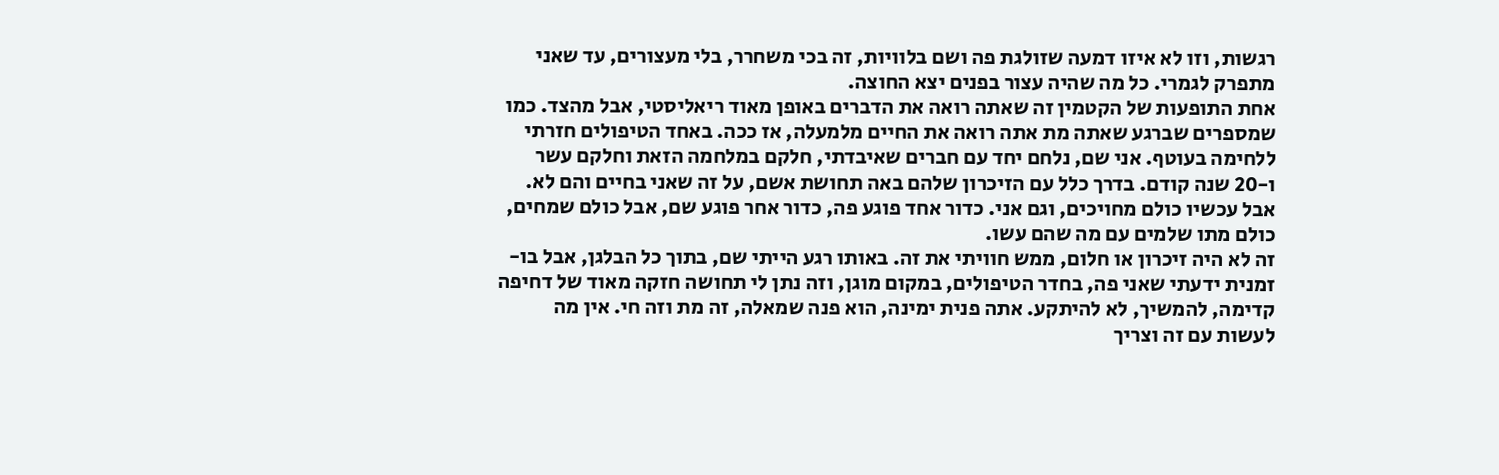רגשות, וזו לא איזו דמעה שזולגת פה ושם בלוויות, זה בכי משחרר, בלי מעצורים, עד שאני מתפרק לגמרי. כל מה שהיה עצור בפנים יצא החוצה.
אחת התופעות של הקטמין זה שאתה רואה את הדברים באופן מאוד ריאליסטי, אבל מהצד. כמו שמספרים שברגע שאתה מת אתה רואה את החיים מלמעלה, אז ככה. באחד הטיפולים חזרתי ללחימה בעוטף. אני שם, נלחם יחד עם חברים שאיבדתי, חלקם במלחמה הזאת וחלקם עשר ו-20 שנה קודם. בדרך כלל עם הזיכרון שלהם באה תחושת אשם, על זה שאני בחיים והם לא. אבל עכשיו כולם מחויכים, וגם אני. כדור אחד פוגע פה, כדור אחר פוגע שם, אבל כולם שמחים, כולם מתו שלמים עם מה שהם עשו.
זה לא היה זיכרון או חלום, ממש חוויתי את זה. באותו רגע הייתי שם, בתוך כל הבלגן, אבל בו-זמנית ידעתי שאני פה, בחדר הטיפולים, במקום מוגן, וזה נתן לי תחושה חזקה מאוד של דחיפה קדימה, להמשיך, לא להיתקע. אתה פנית ימינה, הוא פנה שמאלה, זה מת וזה חי. אין מה לעשות עם זה וצריך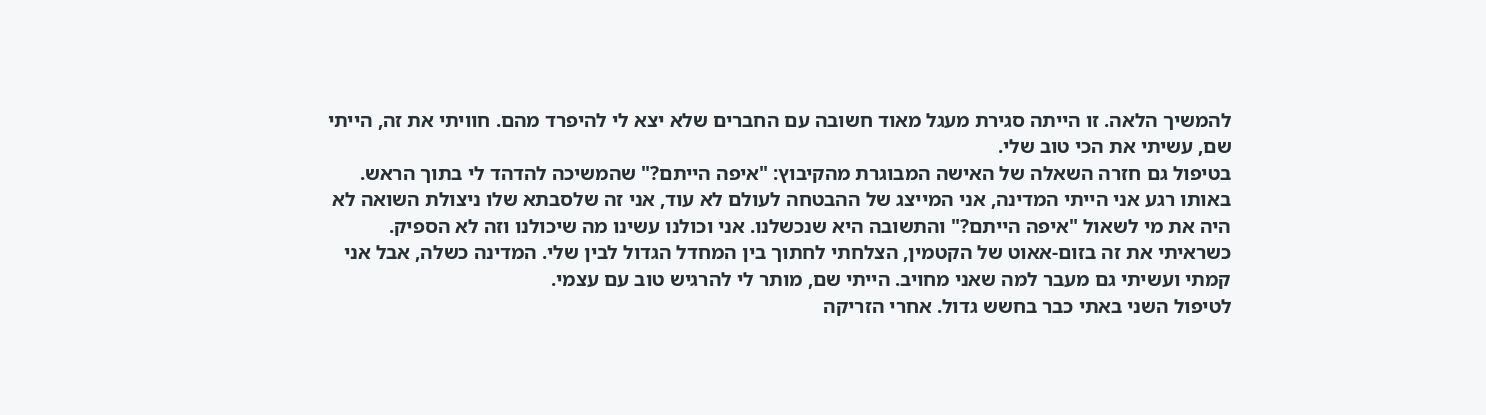להמשיך הלאה. זו הייתה סגירת מעגל מאוד חשובה עם החברים שלא יצא לי להיפרד מהם. חוויתי את זה, הייתי שם, עשיתי את הכי טוב שלי.
בטיפול גם חזרה השאלה של האישה המבוגרת מהקיבוץ: "איפה הייתם?" שהמשיכה להדהד לי בתוך הראש. באותו רגע אני הייתי המדינה, אני המייצג של ההבטחה לעולם לא עוד, אני זה שלסבתא שלו ניצולת השואה לא היה את מי לשאול "איפה הייתם?" והתשובה היא שנכשלנו. אני וכולנו עשינו מה שיכולנו וזה לא הספיק.
כשראיתי את זה בזום-אאוט של הקטמין, הצלחתי לחתוך בין המחדל הגדול לבין שלי. המדינה כשלה, אבל אני קמתי ועשיתי גם מעבר למה שאני מחויב. הייתי שם, מותר לי להרגיש טוב עם עצמי.
לטיפול השני באתי כבר בחשש גדול. אחרי הזריקה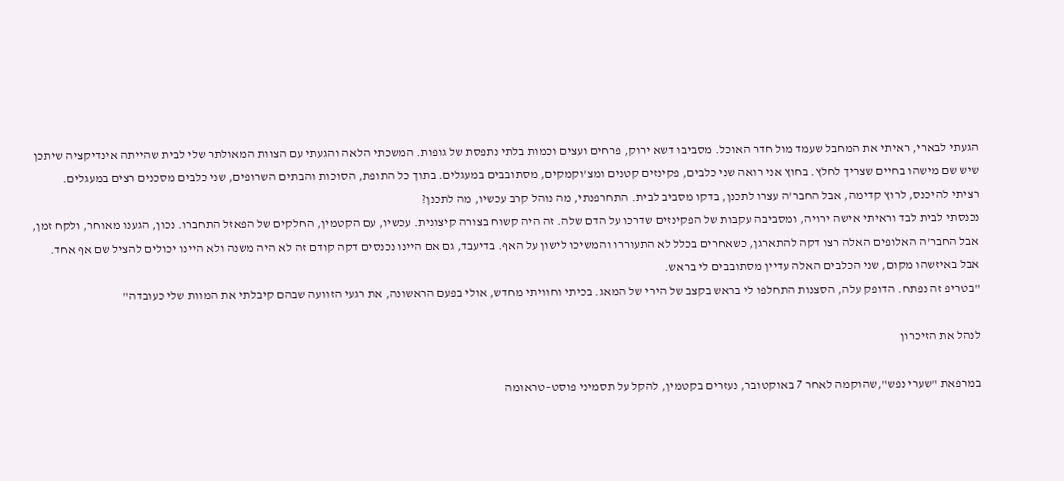הגעתי לבארי, ראיתי את המחבל שעמד מול חדר האוכל. מסביבו דשא ירוק, פרחים ועצים וכמות בלתי נתפסת של גופות. המשכתי הלאה והגעתי עם הצוות המאולתר שלי לבית שהייתה אינדיקציה שיתכן שיש שם מישהו בחיים שצריך לחלץ. בחוץ אני רואה שני כלבים, פקינזים קטנים ומצ'וקמקים, מסתובבים במעגלים. בתוך כל התופת, הסוכות והבתים השרופים, שני כלבים מסכנים רצים במעגלים.
רציתי להיכנס, לרוץ קדימה, אבל החבר'ה עצרו לתכנן, בדקו מסביב לבית. התחרפנתי, מה נוהל קרב עכשיו, מה לתכנן?
נכנסתי לבית לבד וראיתי אישה ירויה, ומסביבה עקבות של הפקינזים שדרכו על הדם שלה. זה היה קשוח בצורה קיצונית. עכשיו, עם הקטמין, החלקים של הפאזל התחברו. נכון, הגענו מאוחר, ולקח זמן, אבל החבר'ה האלופים האלה רצו דקה להתארגן, כשאחרים בכלל לא התעוררו והמשיכו לישון על האף. בדיעבד, גם אם היינו נכנסים דקה קודם זה לא היה משנה ולא היינו יכולים להציל שם אף אחד. אבל באיזשהו מקום, שני הכלבים האלה עדיין מסתובבים לי בראש.
"בטריפ זה נפתח. הדופק עלה, הסצנות התחלפו לי בראש בקצב של הירי של המאג. בכיתי וחוויתי מחדש, אולי בפעם הראשונה, את רגעי הזוועה שבהם קיבלתי את המוות שלי כעובדה"

לנהל את הזיכרון

במרפאת "שערי נפש",שהוקמה לאחר 7 באוקטובר, נעזרים בקטמין, להקל על תסמיני פוסט–טראומה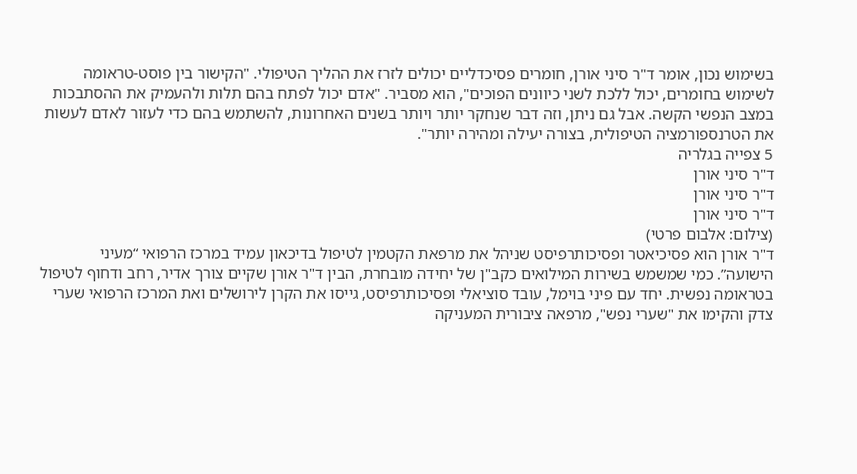בשימוש נכון, אומר ד"ר סיני אורן, חומרים פסיכדליים יכולים לזרז את ההליך הטיפולי. "הקישור בין פוסט-טראומה לשימוש בחומרים, יכול ללכת לשני כיוונים הפוכים", הוא מסביר. "אדם יכול לפתח בהם תלות ולהעמיק את ההסתבכות במצב הנפשי הקשה. אבל גם ניתן, וזה דבר שנחקר יותר ויותר בשנים האחרונות, להשתמש בהם כדי לעזור לאדם לעשות את הטרנספורמציה הטיפולית, בצורה יעילה ומהירה יותר".
5 צפייה בגלריה
ד"ר סיני אורן
ד"ר סיני אורן
ד"ר סיני אורן
(צילום: אלבום פרטי)
ד"ר אורן הוא פסיכיאטר ופסיכותרפיסט שניהל את מרפאת הקטמין לטיפול בדיכאון עמיד במרכז הרפואי “מעיני הישועה”. כמי שמשמש בשירות המילואים כקב"ן של יחידה מובחרת, הבין ד"ר אורן שקיים צורך אדיר, רחב ודחוף לטיפול בטראומה נפשית. יחד עם פיני בוימל, עובד סוציאלי ופסיכותרפיסט, גייסו את הקרן לירושלים ואת המרכז הרפואי שערי צדק והקימו את "שערי נפש", מרפאה ציבורית המעניקה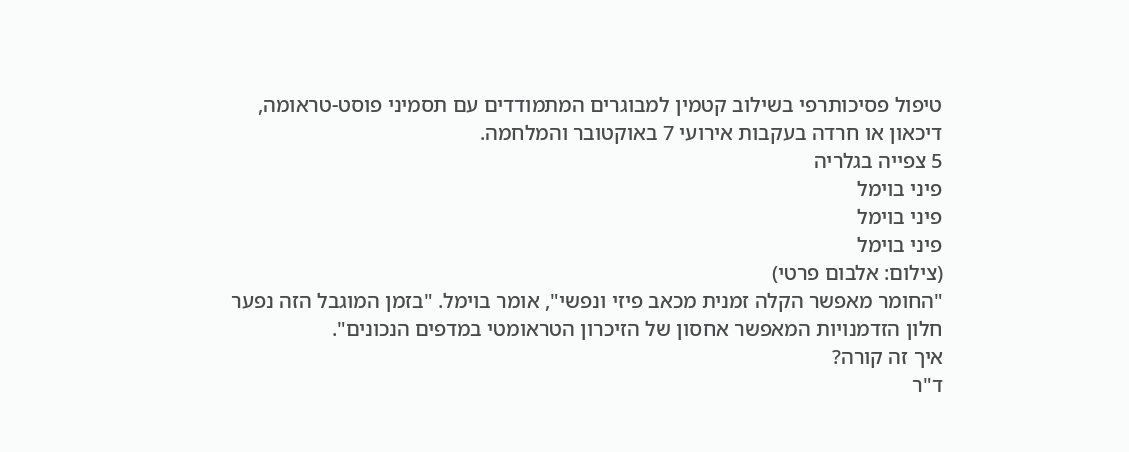טיפול פסיכותרפי בשילוב קטמין למבוגרים המתמודדים עם תסמיני פוסט-טראומה, דיכאון או חרדה בעקבות אירועי 7 באוקטובר והמלחמה.
5 צפייה בגלריה
פיני בוימל
פיני בוימל
פיני בוימל
(צילום: אלבום פרטי)
"החומר מאפשר הקלה זמנית מכאב פיזי ונפשי", אומר בוימל. "בזמן המוגבל הזה נפער חלון הזדמנויות המאפשר אחסון של הזיכרון הטראומטי במדפים הנכונים".
איך זה קורה?
ד"ר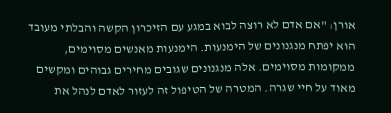אורן: "אם אדם לא רוצה לבוא במגע עם הזיכרון הקשה והבלתי מעובד הוא יפתח מנגנונים של הימנעות. הימנעות מאנשים מסוימים, ממקומות מסוימים. אלה מנגנונים שגובים מחירים גבוהים ומקשים מאוד על חיי שגרה. המטרה של הטיפול זה לעזור לאדם לנהל את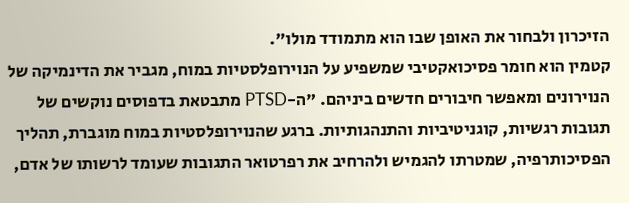הזיכרון ולבחור את האופן שבו הוא מתמודד מולו".
קטמין הוא חומר פסיכואקטיבי שמשפיע על הנוירופלסטיות במוח, מגביר את הדינמיקה של הנוירונים ומאפשר חיבורים חדשים ביניהם. "ה-PTSD מתבטאת בדפוסים נוקשים של תגובות רגשיות, קוגניטיביות והתנהגותיות. ברגע שהנוירופלסטיות במוח מוגברת, תהליך הפסיכותרפיה, שמטרתו להגמיש ולהרחיב את רפרטואר התגובות שעומד לרשותו של אדם,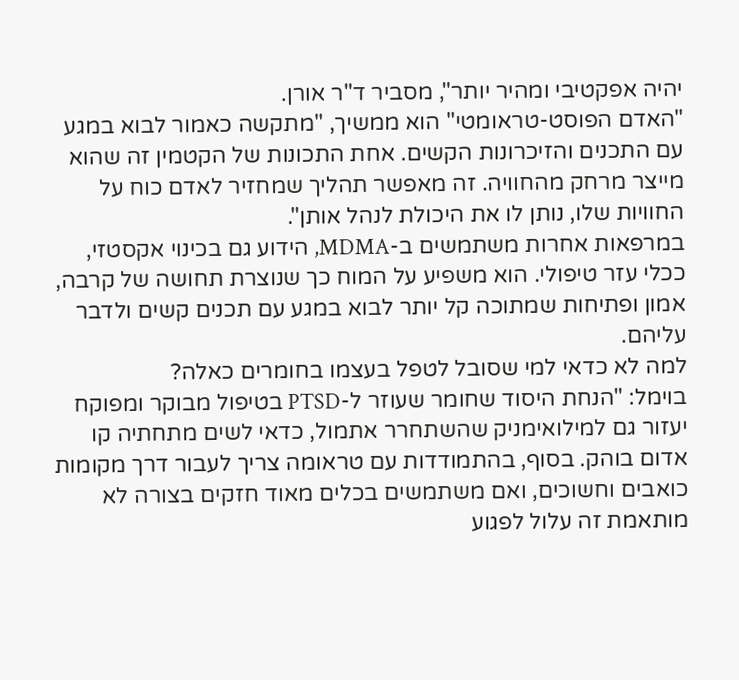יהיה אפקטיבי ומהיר יותר", מסביר ד"ר אורן.
"האדם הפוסט-טראומטי" הוא ממשיך, "מתקשה כאמור לבוא במגע עם התכנים והזיכרונות הקשים. אחת התכונות של הקטמין זה שהוא מייצר מרחק מהחוויה. זה מאפשר תהליך שמחזיר לאדם כוח על החוויות שלו, נותן לו את היכולת לנהל אותן".
במרפאות אחרות משתמשים ב-MDMA, הידוע גם בכינוי אקסטזי, ככלי עזר טיפולי. הוא משפיע על המוח כך שנוצרת תחושה של קרבה, אמון ופתיחות שמתוכה קל יותר לבוא במגע עם תכנים קשים ולדבר עליהם.
למה לא כדאי למי שסובל לטפל בעצמו בחומרים כאלה?
בוימל: "הנחת היסוד שחומר שעוזר ל-PTSD בטיפול מבוקר ומפוקח יעזור גם למילואימניק שהשתחרר אתמול, כדאי לשים מתחתיה קו אדום בוהק. בסוף, בהתמודדות עם טראומה צריך לעבור דרך מקומות כואבים וחשוכים, ואם משתמשים בכלים מאוד חזקים בצורה לא מותאמת זה עלול לפגוע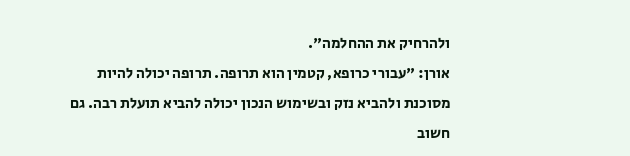ולהרחיק את ההחלמה".
אורן: "עבורי כרופא, קטמין הוא תרופה. תרופה יכולה להיות מסוכנת ולהביא נזק ובשימוש הנכון יכולה להביא תועלת רבה. גם חשוב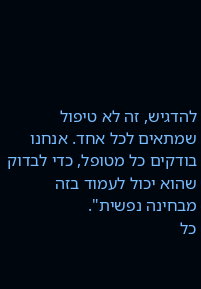להדגיש, זה לא טיפול שמתאים לכל אחד. אנחנו בודקים כל מטופל, כדי לבדוק שהוא יכול לעמוד בזה מבחינה נפשית".
כל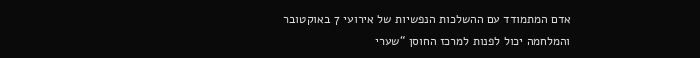אדם המתמודד עם ההשלכות הנפשיות של אירועי 7 באוקטובר והמלחמה יכול לפנות למרכז החוסן “שערי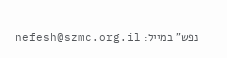נפש” במייל: nefesh@szmc.org.il